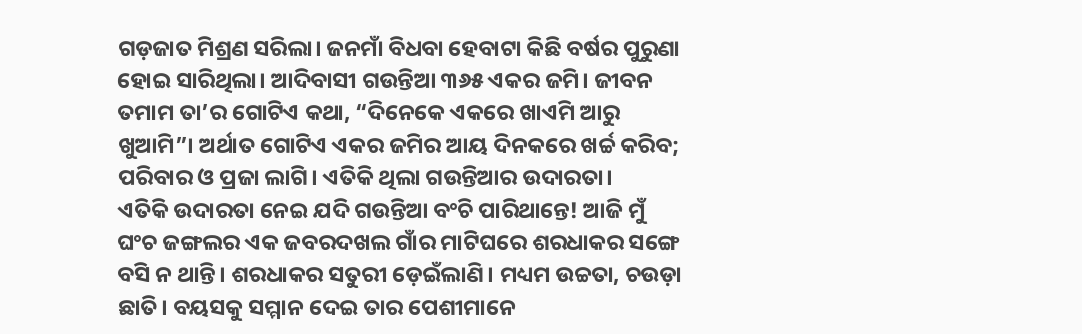ଗଡ଼ଜାତ ମିଶ୍ରଣ ସରିଲା। ଜନମାଁ ବିଧବା ହେବାଟା କିଛି ବର୍ଷର ପୁରୁଣା ହୋଇ ସାରିଥିଲା। ଆଦିବାସୀ ଗଉନ୍ତିଆ ୩୬୫ ଏକର ଜମି। ଜୀବନ ତମାମ ତା’ର ଗୋଟିଏ କଥା, “ଦିନେକେ ଏକରେ ଖାଏମି ଆରୁ ଖୁଆମି”। ଅର୍ଥାତ ଗୋଟିଏ ଏକର ଜମିର ଆୟ ଦିନକରେ ଖର୍ଚ୍ଚ କରିବ; ପରିବାର ଓ ପ୍ରଜା ଲାଗି। ଏତିକି ଥିଲା ଗଉନ୍ତିଆର ଉଦାରତା।
ଏତିକି ଉଦାରତା ନେଇ ଯଦି ଗଉନ୍ତିଆ ବଂଚି ପାରିଥାନ୍ତେ! ଆଜି ମୁଁ ଘଂଚ ଜଙ୍ଗଲର ଏକ ଜବରଦଖଲ ଗାଁର ମାଟିଘରେ ଶରଧାକର ସଙ୍ଗେ ବସି ନ ଥାନ୍ତି। ଶରଧାକର ସତୁରୀ ଡ଼େଇଁଲାଣି। ମଧ୍ୟମ ଉଚ୍ଚତା, ଚଉଡ଼ା ଛାତି। ବୟସକୁ ସମ୍ମାନ ଦେଇ ତାର ପେଶୀମାନେ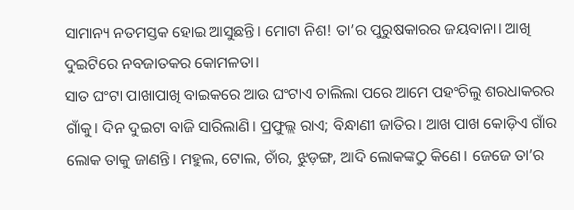ସାମାନ୍ୟ ନତମସ୍ତକ ହୋଇ ଆସୁଛନ୍ତି। ମୋଟା ନିଶ! ତା’ର ପୁରୁଷକାରର ଜୟବାନା। ଆଖି ଦୁଇଟିରେ ନବଜାତକର କୋମଳତା।
ସାତ ଘଂଟା ପାଖାପାଖି ବାଇକରେ ଆଉ ଘଂଟାଏ ଚାଲିଲା ପରେ ଆମେ ପହଂଚିଲୁ ଶରଧାକରର ଗାଁକୁ। ଦିନ ଦୁଇଟା ବାଜି ସାରିଲାଣି। ପ୍ରଫୁଲ୍ଲ ରାଏ; ବିନ୍ଧାଣୀ ଜାତିର। ଆଖ ପାଖ କୋଡ଼ିଏ ଗାଁର ଲୋକ ତାକୁ ଜାଣନ୍ତି। ମହୁଲ, ଟୋଲ, ଚାଁର, ଝୁଡ଼ଙ୍ଗ, ଆଦି ଲୋକଙ୍କଠୁ କିଣେ। ଜେଜେ ତା’ର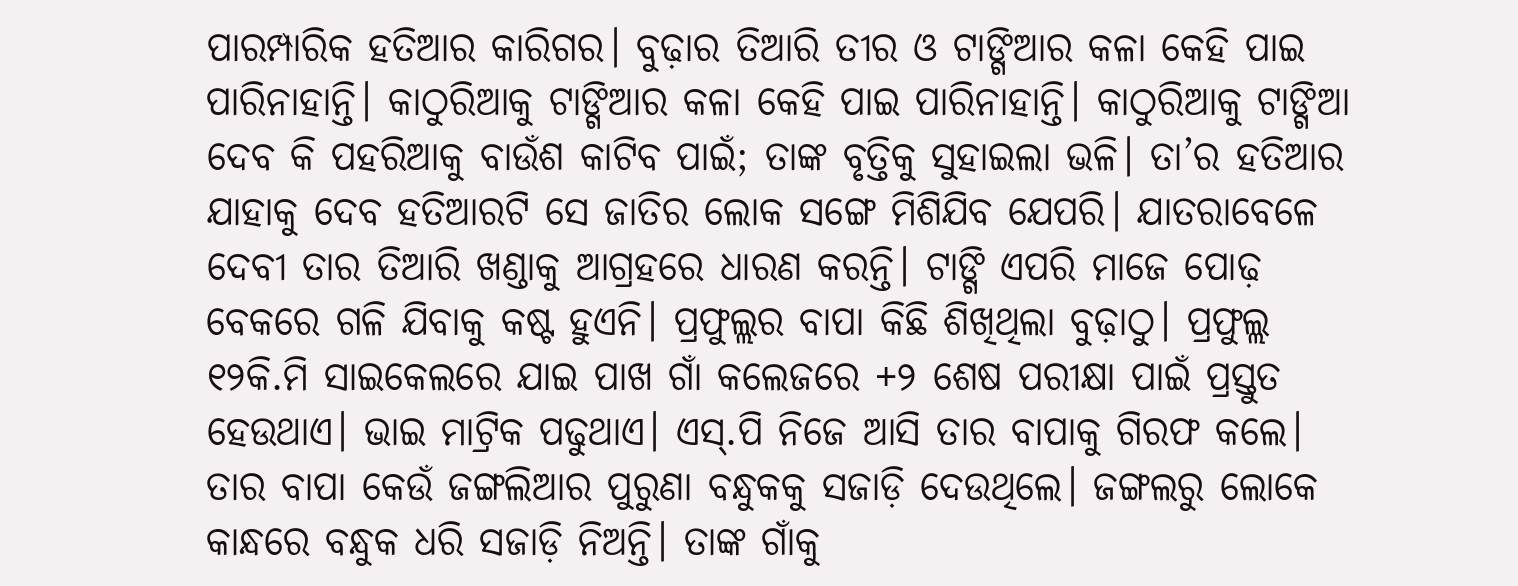ପାରମ୍ପାରିକ ହତିଆର କାରିଗର। ବୁଢ଼ାର ତିଆରି ତୀର ଓ ଟାଙ୍ଗିଆର କଳା କେହି ପାଇ ପାରିନାହାନ୍ତି। କାଠୁରିଆକୁ ଟାଙ୍ଗିଆର କଳା କେହି ପାଇ ପାରିନାହାନ୍ତି। କାଠୁରିଆକୁ ଟାଙ୍ଗିଆ ଦେବ କି ପହରିଆକୁ ବାଉଁଶ କାଟିବ ପାଇଁ; ତାଙ୍କ ବୃତ୍ତିକୁ ସୁହାଇଲା ଭଳି। ତା’ର ହତିଆର ଯାହାକୁ ଦେବ ହତିଆରଟି ସେ ଜାତିର ଲୋକ ସଙ୍ଗେ ମିଶିଯିବ ଯେପରି। ଯାତରାବେଳେ ଦେବୀ ତାର ତିଆରି ଖଣ୍ଡାକୁ ଆଗ୍ରହରେ ଧାରଣ କରନ୍ତି। ଟାଙ୍ଗି ଏପରି ମାଜେ ପୋଢ଼ ବେକରେ ଗଳି ଯିବାକୁ କଷ୍ଟ ହୁଏନି। ପ୍ରଫୁଲ୍ଲର ବାପା କିଛି ଶିଖିଥିଲା ବୁଢ଼ାଠୁ। ପ୍ରଫୁଲ୍ଲ ୧୨କି.ମି ସାଇକେଲରେ ଯାଇ ପାଖ ଗାଁ କଲେଜରେ +୨ ଶେଷ ପରୀକ୍ଷା ପାଇଁ ପ୍ରସ୍ତୁତ ହେଉଥାଏ। ଭାଇ ମାଟ୍ରିକ ପଢୁଥାଏ। ଏସ୍.ପି ନିଜେ ଆସି ତାର ବାପାକୁ ଗିରଫ କଲେ। ତାର ବାପା କେଉଁ ଜଙ୍ଗଲିଆର ପୁରୁଣା ବନ୍ଧୁକକୁ ସଜାଡ଼ି ଦେଉଥିଲେ। ଜଙ୍ଗଲରୁ ଲୋକେ କାନ୍ଧରେ ବନ୍ଧୁକ ଧରି ସଜାଡ଼ି ନିଅନ୍ତି। ତାଙ୍କ ଗାଁକୁ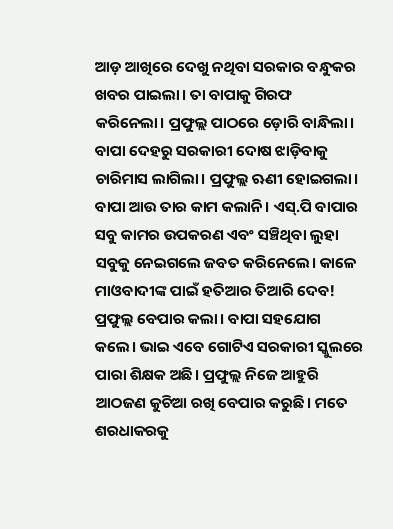ଆଡ଼ ଆଖିରେ ଦେଖୁ ନଥିବା ସରକାର ବନ୍ଧୁକର ଖବର ପାଇଲା। ତା ବାପାକୁ ଗିରଫ କରିନେଲା। ପ୍ରଫୁଲ୍ଲ ପାଠରେ ଡ଼ୋରି ବାନ୍ଧିଲା। ବାପା ଦେହରୁ ସରକାରୀ ଦୋଷ ଝାଡ଼ିବାକୁ ଚାରିମାସ ଲାଗିଲା। ପ୍ରଫୁଲ୍ଲ ଋଣୀ ହୋଇଗଲା। ବାପା ଆଉ ତାର କାମ କଲାନି। ଏସ୍.ପି ବାପାର ସବୁ କାମର ଉପକରଣ ଏବଂ ସଞ୍ଚିଥିବା ଲୁହା ସବୁକୁ ନେଇଗଲେ ଜବତ କରିନେଲେ। କାଳେ ମାଓବାଦୀଙ୍କ ପାଇଁ ହତିଆର ତିଆରି ଦେବ! ପ୍ରଫୁଲ୍ଲ ବେପାର କଲା। ବାପା ସହଯୋଗ କଲେ। ଭାଇ ଏବେ ଗୋଟିଏ ସରକାରୀ ସ୍କୁଲରେ ପାରା ଶିକ୍ଷକ ଅଛି। ପ୍ରଫୁଲ୍ଲ ନିଜେ ଆହୁରି ଆଠଜଣ କୁଚିଆ ରଖି ବେପାର କରୁଛି। ମତେ ଶରଧାକରକୁ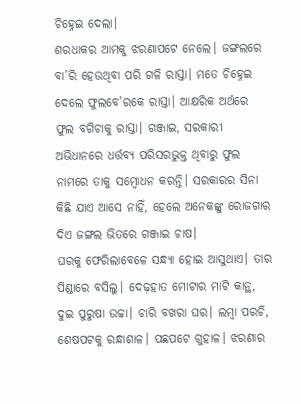ଚିହ୍ନେଇ ଦେଲା।
ଶରଧାକର ଆମକୁ ଝରଣାପଟେ ନେଲେ। ଜଙ୍ଗଲରେ ବା’ରି ହେଉଥିବା ପରି ଗଳି ରାସ୍ତା। ମତେ ଚିହ୍ନେଇ ଦେଲେ ଫୁଲବେ’ରକେ ରାସ୍ତା। ଆକ୍ଷରିକ ଅର୍ଥରେ ଫୁଲ ବଗିଚାକୁ ରାସ୍ତା। ଗଞ୍ଜାଇ, ସରକାରୀ ଅଭିଧାନରେ ଧର୍ତ୍ତବ୍ୟ ପରିସରଭୁକ୍ତ ଥିବାରୁ ଫୁଲ ନାମରେ ତାକୁ ସମ୍ବୋଧନ କରନ୍ତି। ସରକାରର ସିନା କିଛି ଯାଏ ଆସେ ନାହିଁ, ହେଲେ ଅନେକଙ୍କୁ ରୋଜଗାର ଦିଏ ଜଙ୍ଗଲ ଭିତରେ ଗଞ୍ଜାଇ ଚାଷ।
ଘରକୁ ଫେରିଲାବେଳେ ସନ୍ଧ୍ୟା ହୋଇ ଆସୁଥାଏ। ତାର ପିଣ୍ଡାରେ ବସିଲୁ। ଦେଢ଼ହାତ ମୋଟାର ମାଟି କାନ୍ଥ, ଦୁଇ ପୁରୁଷା ଉଚ୍ଚା। ଚାରି ବଖରା ଘର। ଲମ୍ବା ପରଚି, ଶେଷପଟକୁ ରନ୍ଧାଶାଳ। ପଛପଟେ ଗୁହାଳ। ଝରଣାର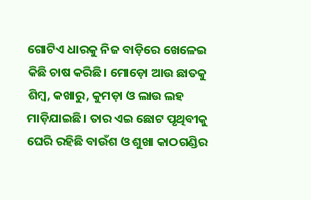ଗୋଟିଏ ଧାରକୁ ନିଜ ବାଡ଼ିରେ ଖେଳେଇ କିଛି ଚାଷ କରିଛି। ମୋଡ଼ୋ ଆଉ ଛାତକୁ ଶିମ୍ବ, କଖାରୁ, କୁମଡ଼ା ଓ ଲାଉ ଲହ ମାଡ଼ିଯାଇଛି। ତାର ଏଇ ଛୋଟ ପୃଥିବୀକୁ ଘେରି ରହିଛି ବାଉଁଶ ଓ ଶୁଖା କାଠଗଣ୍ଡିର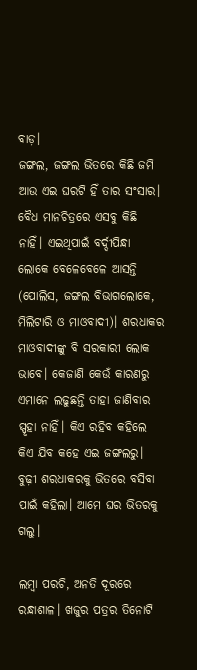ବାଡ଼।
ଜଙ୍ଗଲ, ଜଙ୍ଗଲ ଭିତରେ କିଛି ଜମି ଆଉ ଏଇ ଘରଟି ହିଁ ତାର ସଂସାର। ବୈଧ ମାନଚିତ୍ରରେ ଏସବୁ କିଛି ନାହିଁ। ଏଇଥିପାଇଁ ବର୍ଦ୍ଦୀପିନ୍ଧା ଲୋକେ ବେଳେବେଳେ ଆସନ୍ତି (ପୋଲିସ, ଜଙ୍ଗଲ ବିଭାଗଲୋକେ, ମିଲିଟାରି ଓ ମାଓବାଦୀ)। ଶରଧାକର ମାଓବାଦୀଙ୍କୁ ବି ସରକାରୀ ଲୋକ ଭାବେ। କେଜାଣି କେଉଁ କାରଣରୁ ଏମାନେ ଲଢୁଛନ୍ତି ତାହା ଜାଣିବାର ସ୍ପୃହା ନାହିଁ। କିଏ ରହିବ କହିଲେ କିଏ ଯିବ କହେ ଏଇ ଜଙ୍ଗଲରୁ।
ବୁଢ଼ୀ ଶରଧାକରକୁ ଭିତରେ ବସିବା ପାଇଁ କହିଲା। ଆମେ ଘର ଭିତରକୁ ଗଲୁ।

ଲମ୍ବା ପରଚି, ଅନତି ଦୂରରେ ରନ୍ଧାଶାଳ। ଖଜୁର ପତ୍ରର ତିନୋଟି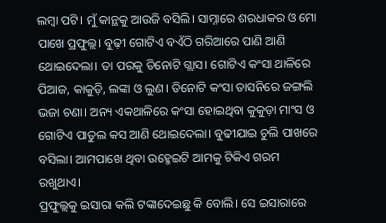ଲମ୍ବା ପଟି। ମୁଁ କାନ୍ଥକୁ ଆଉଜି ବସିଲି। ସାମ୍ନାରେ ଶରଧାକର ଓ ମୋ ପାଖେ ପ୍ରଫୁଲ୍ଲ। ବୁଢ଼ୀ ଗୋଟିଏ ବଏଁଠି ଗରିଆରେ ପାଣି ଆଣି ଥୋଇଦେଲା। ତା ପରକୁ ତିନୋଟି ଗ୍ଲାସ। ଗୋଟିଏ କଂସା ଥାଳିରେ ପିଆଜ, କାକୁଡ଼ି, ଲଙ୍କା ଓ ଲୁଣ। ତିନୋଟି କଂସା ତାସନିରେ ଜଙ୍ଗଲି ଭଜା ଚଣା। ଅନ୍ୟ ଏକଥାଳିରେ କଂସା ହୋଇଥିବା କୁକୁଡ଼ା ମାଂସ ଓ ଗୋଟିଏ ପାତୁଲ କସ ଆଣି ଥୋଇଦେଲା। ବୁଢୀଯାଇ ଚୁଲି ପାଖରେ ବସିଲା। ଆମପାଖେ ଥିବା ଉହ୍ମେଇଟି ଆମକୁ ଟିକିଏ ଗରମ ରଖୁଥାଏ।
ପ୍ରଫୁଲ୍ଲକୁ ଇସାରା କଲି ଟଙ୍କାଦେଇଛୁ କି ବୋଲି। ସେ ଇସାରାରେ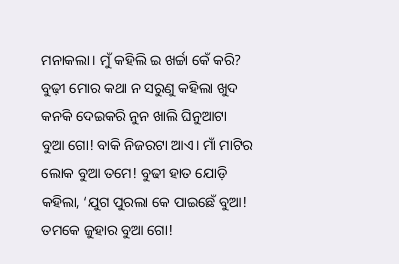ମନାକଲା। ମୁଁ କହିଲି ଇ ଖର୍ଚ୍ଚା କେଁ କରି? ବୁଢ଼ୀ ମୋର କଥା ନ ସରୁଣୁ କହିଲା ଖୁଦ କନକି ଦେଇକରି ନୁନ ଖାଲି ଘିନୁଆଟା ବୁଆ ଗୋ! ବାକି ନିଜରଟା ଆଏ। ମାଁ ମାଟିର ଲୋକ ବୁଆ ତମେ! ବୁଢୀ ହାତ ଯୋଡ଼ି କହିଲା, ‘ଯୁଗ ପୁରଲା କେ ପାଇଛେଁ ବୁଆ! ତମକେ ଜୁହାର ବୁଆ ଗୋ!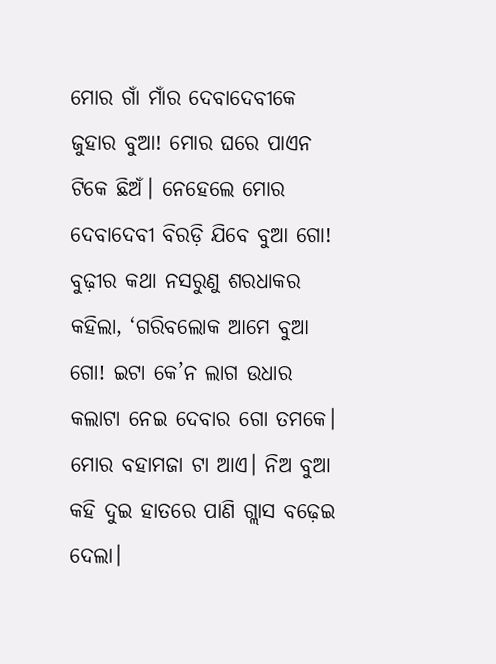ମୋର ଗାଁ ମାଁର ଦେବାଦେବୀକେ ଜୁହାର ବୁଆ! ମୋର ଘରେ ପାଏନ ଟିକେ ଛିଅଁ। ନେହେଲେ ମୋର ଦେବାଦେବୀ ବିରଡ଼ି ଯିବେ ବୁଆ ଗୋ!
ବୁଢ଼ୀର କଥା ନସରୁଣୁ ଶରଧାକର କହିଲା, ‘ଗରିବଲୋକ ଆମେ ବୁଆ ଗୋ! ଇଟା କେ’ନ ଲାଗ ଉଧାର କଲାଟା ନେଇ ଦେବାର ଗୋ ତମକେ। ମୋର ବହାମଜା ଟା ଆଏ। ନିଅ ବୁଆ କହି ଦୁଇ ହାତରେ ପାଣି ଗ୍ଲାସ ବଢ଼େଇ ଦେଲା।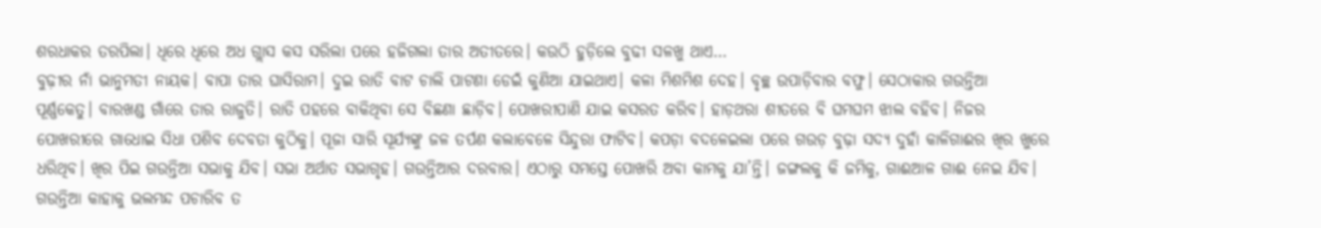ଶରଧାକର ତରପିଲା। ଧିରେ ଧିରେ ଅଧ ଗ୍ଲାସ କସ ସରିଲା ପରେ ହଜିଗଲା ତାର ଅତୀତରେ। କଉଠି ହୁଡ଼ିଲେ ବୁଢୀ ସଳଖୁ ଥାଏ…
ବୁଢ଼ୀର ନାଁ ଭାନୁମତୀ ନାୟକ। ବାପା ତାର ଘାସିରାମ। ଦୁଇ ରାତି ବାଟ ଚାଲି ପାଟଣା ଡେଇଁ କୁଣିଆ ଯାଇଥାଏ। କଳା ମିଶମିଶ ଦେହ। ବୃଚ୍ଛ ଉପାଡ଼ିବାର ବଫୁ। ସେଠାକାର ଗଉନ୍ତିଆ ପୂର୍ଣ୍ଣକେତୁ। ବାରଖଣ୍ଡ ଗାଁରେ ତାର ରାଜୁତି। ରାତି ପହରେ ବାକିଥିବା ସେ ବିଛଣା ଛାଡ଼ିବ। ପୋଖରୀପାଣି ଯାଇ କସରତ କରିବ। ହାଡ଼ଥରା ଶୀତରେ ବି ଘମଘମ ଝାଲ ବହିବ। ନିଜର ପୋଖରୀରେ ଗାଧୋଇ ସିଧା ପଶିବ ଦେବତା କୁଠିକୁ। ପୂଜା ସାରି ସୂର୍ଯ୍ୟଙ୍କୁ ଜଳ ତର୍ପଣ କଲାବେଳେ ସିନ୍ଦୁରା ଫାଟିବ। କପଡ଼ା ବଦଳେଇଲା ପରେ ଗଉଡ଼ ବୁଢ଼ା ସଦ୍ୟ ଦୁହାଁ କାଳିଗାଈର ଖିର ଖୁରେ ଧରିଥିବ। ଖିର ପିଇ ଗଉନ୍ତିଆ ସଭାକୁ ଯିବ। ସଭା ଅର୍ଥାତ ସଭାଗୃହ। ଗଉନ୍ତିଆର ଦରବାର। ଏଠାରୁ ସମସ୍ତେ ପୋଖରି ଅବା କାମକୁ ଯା’ନ୍ତି। ଜଙ୍ଗଲକୁ କି ଜମିକୁ, ଗାଈଆଳ ଗାଈ ନେଇ ଯିବ। ଗଉନ୍ତିଆ କାହାକୁ ଭଲମନ୍ଦ ପଚାରିବ ତ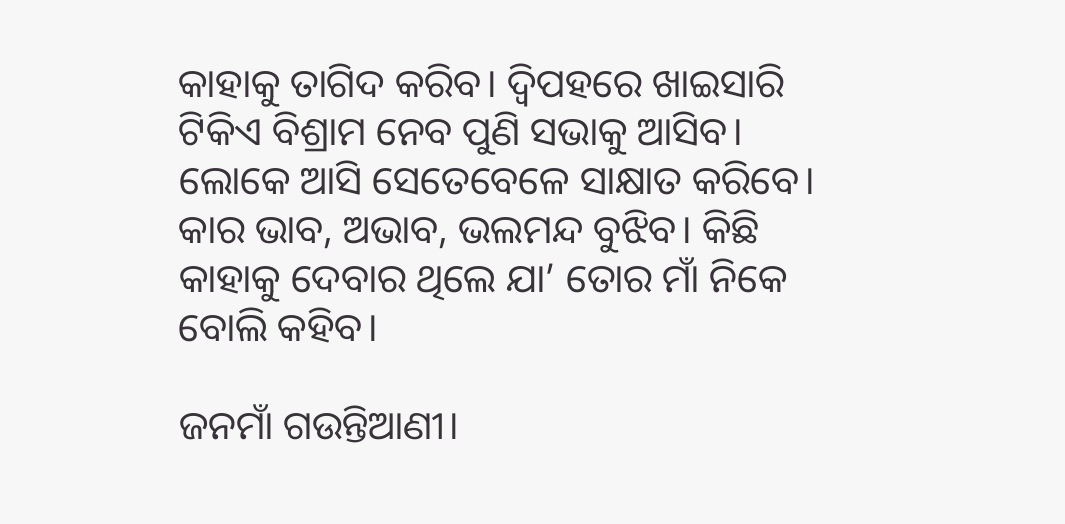କାହାକୁ ତାଗିଦ କରିବ। ଦ୍ୱିପହରେ ଖାଇସାରି ଟିକିଏ ବିଶ୍ରାମ ନେବ ପୁଣି ସଭାକୁ ଆସିବ। ଲୋକେ ଆସି ସେତେବେଳେ ସାକ୍ଷାତ କରିବେ। କାର ଭାବ, ଅଭାବ, ଭଲମନ୍ଦ ବୁଝିବ। କିଛି କାହାକୁ ଦେବାର ଥିଲେ ଯା’ ତୋର ମାଁ ନିକେ ବୋଲି କହିବ।

ଜନମାଁ ଗଉନ୍ତିଆଣୀ।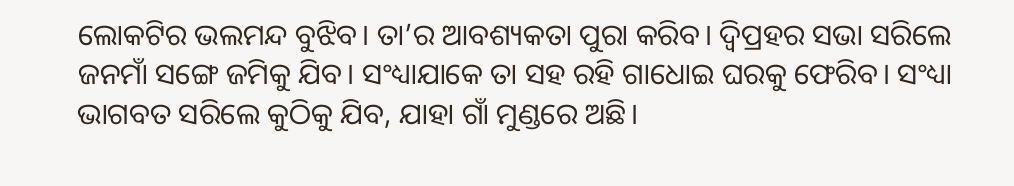ଲୋକଟିର ଭଲମନ୍ଦ ବୁଝିବ। ତା’ର ଆବଶ୍ୟକତା ପୁରା କରିବ। ଦ୍ୱିପ୍ରହର ସଭା ସରିଲେ ଜନମାଁ ସଙ୍ଗେ ଜମିକୁ ଯିବ। ସଂଧ୍ୟାଯାକେ ତା ସହ ରହି ଗାଧୋଇ ଘରକୁ ଫେରିବ। ସଂଧ୍ୟା ଭାଗବତ ସରିଲେ କୁଠିକୁ ଯିବ, ଯାହା ଗାଁ ମୁଣ୍ଡରେ ଅଛି।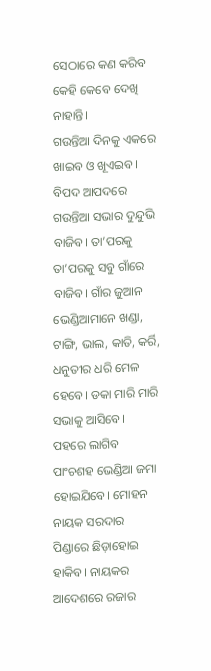ସେଠାରେ କଣ କରିବ କେହି କେବେ ଦେଖି ନାହାନ୍ତି।
ଗଉନ୍ତିଆ ଦିନକୁ ଏକରେ ଖାଇବ ଓ ଖୂଏଇବ। ବିପଦ ଆପଦରେ ଗଉନ୍ତିଆ ସଭାର ଦୁନ୍ଦୁଭି ବାଜିବ। ତା’ପରକୁ ତା’ପରକୁ ସବୁ ଗାଁରେ ବାଜିବ। ଗାଁର ଜୁଆନ ଭେଣ୍ଡିଆମାନେ ଖଣ୍ଡା, ଟାଙ୍ଗି, ଭାଲ, କାତି, କର୍ରି, ଧନୁତୀର ଧରି ମେଳ ହେବେ। ଡକା ମାରି ମାରି ସଭାକୁ ଆସିବେ। ପହରେ ଲାଗିବ ପାଂଚଶହ ଭେଣ୍ଡିଆ ଜମା ହୋଇଯିବେ। ମୋହନ ନାୟକ ସରଦାର ପିଣ୍ଡାରେ ଛିଡ଼ାହୋଇ ହାକିବ। ନାୟକର ଆଦେଶରେ ରଜାର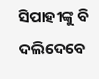ସିପାହୀଙ୍କୁ ବି ଦଲିଦେବେ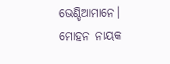ଭେଣ୍ଡିଆମାନେ।
ମୋହନ ନାୟକ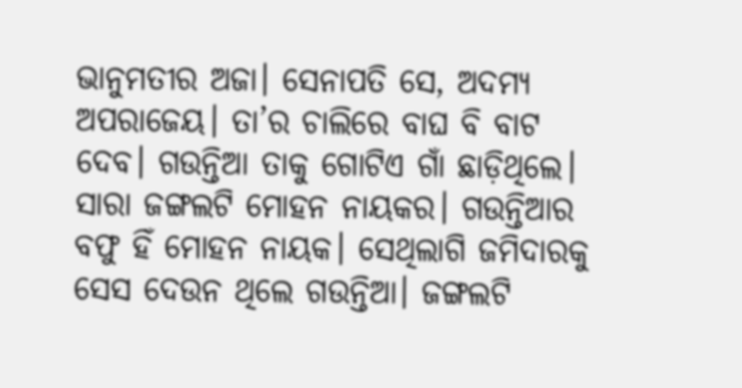ଭାନୁମତୀର ଅଜା। ସେନାପତି ସେ, ଅଦମ୍ୟ ଅପରାଜେୟ। ତା’ର ଚାଲିରେ ବାଘ ବି ବାଟ ଦେବ। ଗଉନ୍ତିଆ ତାକୁ ଗୋଟିଏ ଗାଁ ଛାଡ଼ିଥିଲେ। ସାରା ଜଙ୍ଗଲଟି ମୋହନ ନାୟକର। ଗଉନ୍ତିଆର ବଫୁ ହିଁ ମୋହନ ନାୟକ। ସେଥିଲାଗି ଜମିଦାରକୁ ସେସ ଦେଉନ ଥିଲେ ଗଉନ୍ତିଆ। ଜଙ୍ଗଲଟି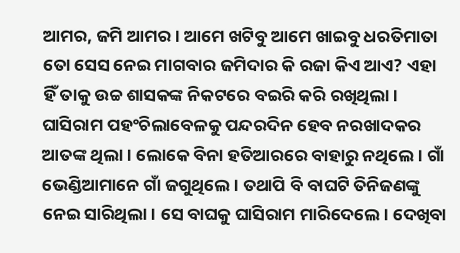ଆମର, ଜମି ଆମର। ଆମେ ଖଟିବୁ ଆମେ ଖାଇବୁ ଧରତିମାତା ତୋ ସେସ ନେଇ ମାଗବାର ଜମିଦାର କି ରଜା କିଏ ଆଏ? ଏହା ହିଁ ତାକୁ ଉଚ୍ଚ ଶାସକଙ୍କ ନିକଟରେ ବଇରି କରି ରଖିଥିଲା।
ଘାସିରାମ ପହଂଚିଲାବେଳକୁ ପନ୍ଦରଦିନ ହେବ ନରଖାଦକର ଆତଙ୍କ ଥିଲା। ଲୋକେ ବିନା ହତିଆରରେ ବାହାରୁ ନଥିଲେ। ଗାଁ ଭେଣ୍ଡିଆମାନେ ଗାଁ ଜଗୁଥିଲେ। ତଥାପି ବି ବାଘଟି ତିନିଜଣଙ୍କୁ ନେଇ ସାରିଥିଲା। ସେ ବାଘକୁ ଘାସିରାମ ମାରିଦେଲେ। ଦେଖିବା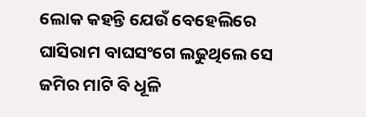ଲୋକ କହନ୍ତି ଯେଉଁ ବେହେଲିରେ ଘାସିରାମ ବାଘସଂଗେ ଲଢୁଥିଲେ ସେ ଜମିର ମାଟି ବି ଧୂଳି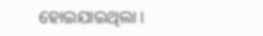ହୋଇଯାଇଥିଲା।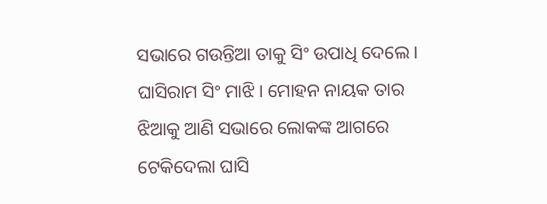ସଭାରେ ଗଉନ୍ତିଆ ତାକୁ ସିଂ ଉପାଧି ଦେଲେ। ଘାସିରାମ ସିଂ ମାଝି। ମୋହନ ନାୟକ ତାର ଝିଆକୁ ଆଣି ସଭାରେ ଲୋକଙ୍କ ଆଗରେ ଟେକିଦେଲା ଘାସି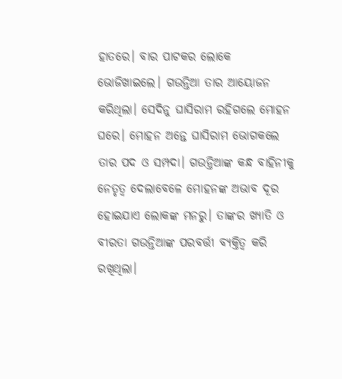ହାତରେ। ବାର ପାଟକର ଲୋକେ ଭୋଜିଖାଇଲେ। ଗଉନ୍ତିଆ ତାର ଆୟୋଜନ କରିଥିଲା। ସେଦିନୁ ଘାସିରାମ ରହିଗଲେ ମୋହନ ଘରେ। ମୋହନ ଅନ୍ତେ ଘାସିରାମ ଭୋଗକଲେ ତାର ପଦ ଓ ସମ୍ପଦା। ଗଉନ୍ତିଆଙ୍କ କନ୍ଧ ବାହିନୀକୁ ନେତୃତ୍ୱ ଦେଲାବେଳେ ମୋହନଙ୍କ ଅଭାବ ଦୂର ହୋଇଯାଏ ଲୋକଙ୍କ ମନରୁ। ତାଙ୍କର ଖ୍ୟାତି ଓ ବୀରତା ଗଉନ୍ତିଆଙ୍କ ପରବର୍ତ୍ତୀ ବ୍ୟକ୍ତିତ୍ୱ କରି ରଖିଥିଲା।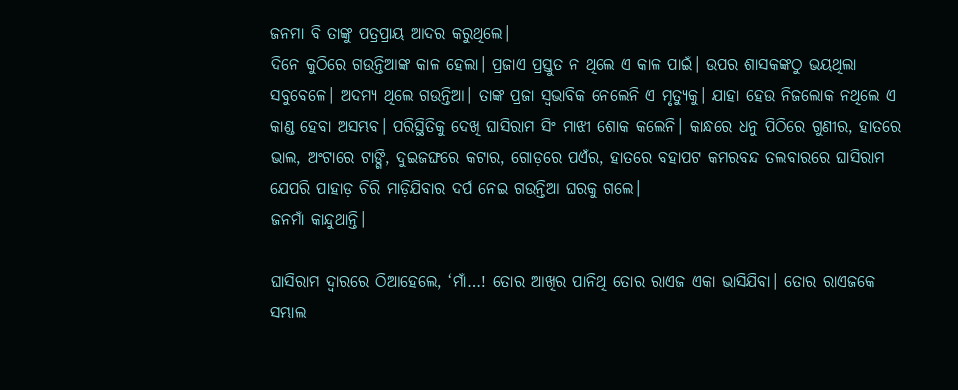ଜନମା ବି ତାଙ୍କୁ ପତ୍ରପ୍ରାୟ ଆଦର କରୁଥିଲେ।
ଦିନେ କୁଠିରେ ଗଉନ୍ତିଆଙ୍କ କାଳ ହେଲା। ପ୍ରଜାଏ ପ୍ରସ୍ତୁତ ନ ଥିଲେ ଏ କାଳ ପାଇଁ। ଉପର ଶାସକଙ୍କଠୁ ଭୟଥିଲା ସବୁବେଳେ। ଅଦମ୍ୟ ଥିଲେ ଗଉନ୍ତିଆ। ତାଙ୍କ ପ୍ରଜା ସ୍ୱଭାବିକ ନେଲେନି ଏ ମୃତ୍ୟୁକୁ। ଯାହା ହେଉ ନିଜଲୋକ ନଥିଲେ ଏ କାଣ୍ଡ ହେବା ଅସମ୍ଭବ। ପରିସ୍ଥିତିକୁ ଦେଖି ଘାସିରାମ ସିଂ ମାଝୀ ଶୋକ କଲେନି। କାନ୍ଧରେ ଧନୁ ପିଠିରେ ଗୁଣୀର, ହାତରେ ଭାଲ, ଅଂଟାରେ ଟାଙ୍ଗି, ଦୁଇଜଙ୍ଘରେ କଟାର, ଗୋଡ଼ରେ ପଏଁର, ହାତରେ ବହାପଟ କମରବନ୍ଦ ତଲବାରରେ ଘାସିରାମ ଯେପରି ପାହାଡ଼ ଚିରି ମାଡ଼ିଯିବାର ଦର୍ପ ନେଇ ଗଉନ୍ତିଆ ଘରକୁ ଗଲେ।
ଜନମାଁ କାନ୍ଦୁଥାନ୍ତି।

ଘାସିରାମ ଦ୍ୱାରରେ ଠିଆହେଲେ, ‘ମାଁ…! ତୋର ଆଖିର ପାନିଥି ତୋର ରାଏଜ ଏକା ଭାସିଯିବା। ତୋର ରାଏଜକେ ସମ୍ଭାଲ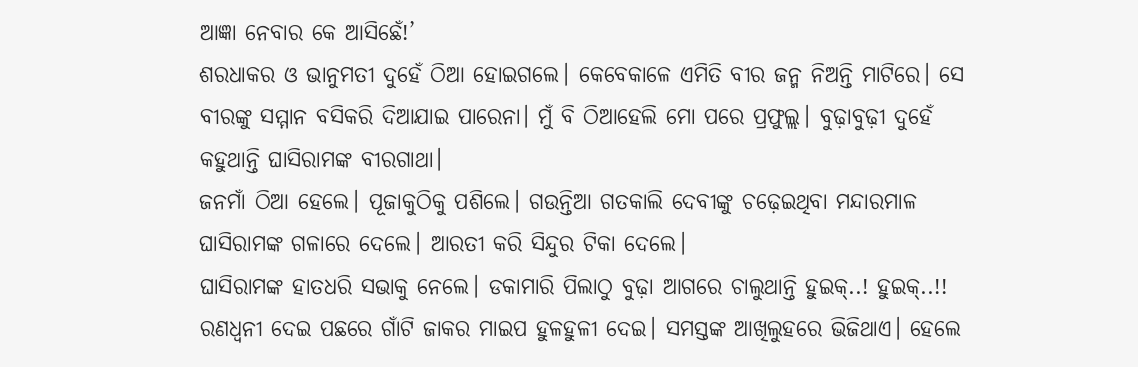ଆଜ୍ଞା ନେବାର କେ ଆସିଛେଁ!’
ଶରଧାକର ଓ ଭାନୁମତୀ ଦୁହେଁ ଠିଆ ହୋଇଗଲେ। କେବେକାଳେ ଏମିତି ବୀର ଜନ୍ମ ନିଅନ୍ତି ମାଟିରେ। ସେ ବୀରଙ୍କୁ ସମ୍ମାନ ବସିକରି ଦିଆଯାଇ ପାରେନା। ମୁଁ ବି ଠିଆହେଲି ମୋ ପରେ ପ୍ରଫୁଲ୍ଲ। ବୁଢ଼ାବୁଢ଼ୀ ଦୁହେଁ କହୁଥାନ୍ତି ଘାସିରାମଙ୍କ ବୀରଗାଥା।
ଜନମାଁ ଠିଆ ହେଲେ। ପୂଜାକୁଠିକୁ ପଶିଲେ। ଗଉନ୍ତିଆ ଗତକାଲି ଦେବୀଙ୍କୁ ଚଢ଼େଇଥିବା ମନ୍ଦାରମାଳ ଘାସିରାମଙ୍କ ଗଳାରେ ଦେଲେ। ଆରତୀ କରି ସିନ୍ଦୁର ଟିକା ଦେଲେ।
ଘାସିରାମଙ୍କ ହାତଧରି ସଭାକୁ ନେଲେ। ଡକାମାରି ପିଲାଠୁ ବୁଢ଼ା ଆଗରେ ଚାଲୁଥାନ୍ତି ହୁଇକ୍..! ହୁଇକ୍..!! ରଣଧ୍ୱନୀ ଦେଇ ପଛରେ ଗାଁଟି ଜାକର ମାଇପ ହୁଳହୁଳୀ ଦେଇ। ସମସ୍ତଙ୍କ ଆଖିଲୁହରେ ଭିଜିଥାଏ। ହେଲେ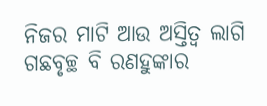ନିଜର ମାଟି ଆଉ ଅସ୍ତିତ୍ୱ ଲାଗି ଗଛବୃଚ୍ଛ ବି ରଣହୁଙ୍କାର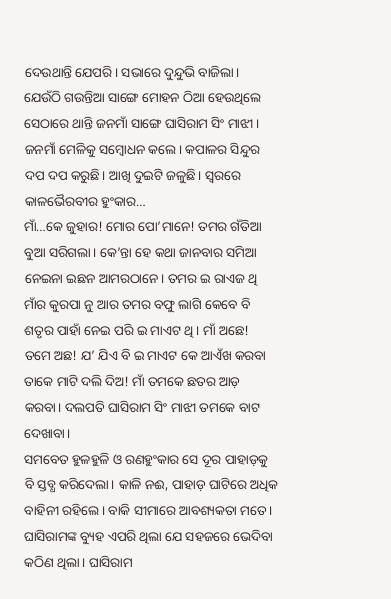ଦେଉଥାନ୍ତି ଯେପରି। ସଭାରେ ଦୁନ୍ଦୁଭି ବାଜିଲା। ଯେଉଁଠି ଗଉନ୍ତିଆ ସାଙ୍ଗେ ମୋହନ ଠିଆ ହେଉଥିଲେ ସେଠାରେ ଥାନ୍ତି ଜନମାଁ ସାଙ୍ଗେ ଘାସିରାମ ସିଂ ମାଝୀ।
ଜନମାଁ ମେଳିକୁ ସମ୍ବୋଧନ କଲେ। କପାଳର ସିନ୍ଦୁର ଦପ ଦପ କରୁଛି। ଆଖି ଦୁଇଟି ଜଳୁଛି। ସ୍ୱରରେ କାଳଭୈରବୀର ହୁଂକାର…
ମାଁ…କେ ଜୁହାର! ମୋର ପୋ’ମାନେ! ତମର ଗଁତିଆ ବୁଆ ସରିଗଲା। କେ’ନ୍ତା ହେ କଥା ଜାନବାର ସମିଆ ନେଇନା ଇଛନ ଆମରଠାନେ। ତମର ଇ ରାଏଜ ଥି ମାଁର କୁରପା ନୁ ଆର ତମର ବଫୁ ଲାଗି କେବେ ବି ଶତୃର ପାହାଁ ନେଇ ପରି ଇ ମାଏଟ ଥି। ମାଁ ଅଛେ! ତମେ ଅଛ! ଯ’ ଯିଏ ବି ଇ ମାଏଟ କେ ଆଏଁଖ କରବା ତାକେ ମାଟି ଦଲି ଦିଅ! ମାଁ ତମକେ ଛତର ଆଡ଼ କରବା। ଦଲପତି ଘାସିରାମ ସିଂ ମାଝୀ ତମକେ ବାଟ ଦେଖାବା।
ସମବେତ ହୁଳହୁଳି ଓ ରଣହୁଂକାର ସେ ଦୂର ପାହାଡ଼କୁ ବି ସ୍ତବ୍ଧ କରିଦେଲା। କାଳି ନଈ, ପାହାଡ଼ ଘାଟିରେ ଅଧିକ ବାହିନୀ ରହିଲେ। ବାକି ସୀମାରେ ଆବଶ୍ୟକତା ମତେ। ଘାସିରାମଙ୍କ ବ୍ୟୁହ ଏପରି ଥିଲା ଯେ ସହଜରେ ଭେଦିବା କଠିଣ ଥିଲା। ଘାସିରାମ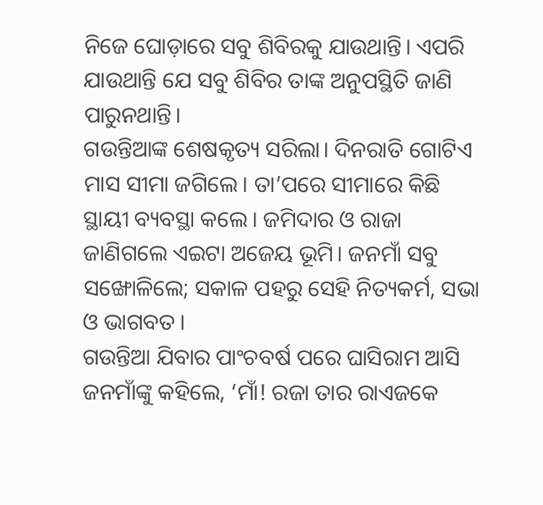ନିଜେ ଘୋଡ଼ାରେ ସବୁ ଶିବିରକୁ ଯାଉଥାନ୍ତି। ଏପରି ଯାଉଥାନ୍ତି ଯେ ସବୁ ଶିବିର ତାଙ୍କ ଅନୁପସ୍ଥିତି ଜାଣି ପାରୁନଥାନ୍ତି।
ଗଉନ୍ତିଆଙ୍କ ଶେଷକୃତ୍ୟ ସରିଲା। ଦିନରାତି ଗୋଟିଏ ମାସ ସୀମା ଜଗିଲେ। ତା’ପରେ ସୀମାରେ କିଛି ସ୍ଥାୟୀ ବ୍ୟବସ୍ଥା କଲେ। ଜମିଦାର ଓ ରାଜା ଜାଣିଗଲେ ଏଇଟା ଅଜେୟ ଭୂମି। ଜନମାଁ ସବୁ ସଙ୍ଖୋଳିଲେ; ସକାଳ ପହରୁ ସେହି ନିତ୍ୟକର୍ମ, ସଭା ଓ ଭାଗବତ।
ଗଉନ୍ତିଆ ଯିବାର ପାଂଚବର୍ଷ ପରେ ଘାସିରାମ ଆସି ଜନମାଁଙ୍କୁ କହିଲେ, ‘ମାଁ! ରଜା ତାର ରାଏଜକେ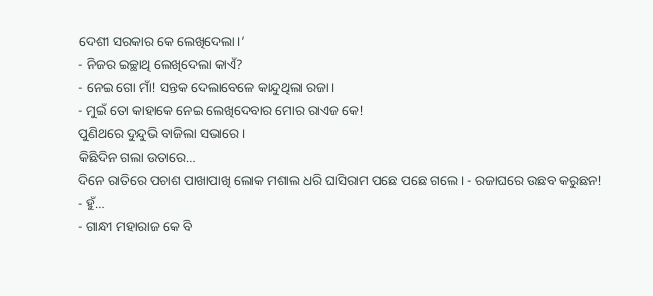ଦେଶୀ ସରକାର କେ ଲେଖିଦେଲା।’
- ନିଜର ଇଚ୍ଛାଥି ଲେଖିଦେଲା କାଏଁ?
- ନେଇ ଗୋ ମାଁ! ସନ୍ତକ ଦେଲାବେଳେ କାନ୍ଦୁଥିଲା ରଜା।
- ମୁଇଁ ତୋ କାହାକେ ନେଇ ଲେଖିଦେବାର ମୋର ରାଏଜ କେ!
ପୁଣିଥରେ ଦୁନ୍ଦୁଭି ବାଜିଲା ସଭାରେ।
କିଛିଦିନ ଗଲା ଉତାରେ…
ଦିନେ ରାତିରେ ପଚାଶ ପାଖାପାଖି ଲୋକ ମଶାଲ ଧରି ଘାସିରାମ ପଛେ ପଛେ ଗଲେ। - ରଜାଘରେ ଉଛବ କରୁଛନ!
- ହୁଁ…
- ଗାନ୍ଧୀ ମହାରାଜ କେ ବି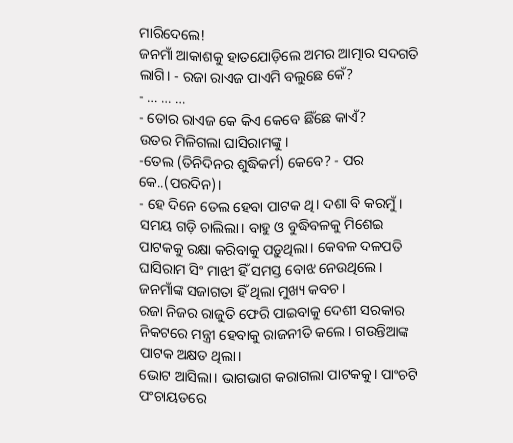ମାରିଦେଲେ!
ଜନମାଁ ଆକାଶକୁ ହାତଯୋଡ଼ିଲେ ଅମର ଆତ୍ମାର ସଦଗତି ଲାଗି। - ରଜା ରାଏଜ ପାଏମି ବଲୁଛେ କେଁ?
- … … …
- ତୋର ରାଏଜ କେ କିଏ କେବେ ଛିଁଛେ କାଏଁ?
ଉତର ମିଳିଗଲା ଘାସିରାମଙ୍କୁ।
-ତେଲ (ତିନିଦିନର ଶୁଦ୍ଧିକର୍ମ) କେବେ? - ପର କେ..(ପରଦିନ)।
- ହେ ଦିନେ ତେଲ ହେବା ପାଟକ ଥି। ଦଶା ବି କରମୁଁ।
ସମୟ ଗଡ଼ି ଚାଲିଲା। ବାହୁ ଓ ବୁଦ୍ଧିବଳକୁ ମିଶେଇ ପାଟକକୁ ରକ୍ଷା କରିବାକୁ ପଡ଼ୁଥିଲା। କେବଳ ଦଳପତି ଘାସିରାମ ସିଂ ମାଝୀ ହିଁ ସମସ୍ତ ବୋଝ ନେଉଥିଲେ। ଜନମାଁଙ୍କ ସଜାଗତା ହିଁ ଥିଲା ମୁଖ୍ୟ କବଚ।
ରଜା ନିଜର ରାଜୁତି ଫେରି ପାଇବାକୁ ଦେଶୀ ସରକାର ନିକଟରେ ମନ୍ତ୍ରୀ ହେବାକୁ ରାଜନୀତି କଲେ। ଗଉନ୍ତିଆଙ୍କ ପାଟକ ଅକ୍ଷତ ଥିଲା।
ଭୋଟ ଆସିଲା। ଭାଗଭାଗ କରାଗଲା ପାଟକକୁ। ପାଂଚଟି ପଂଚାୟତରେ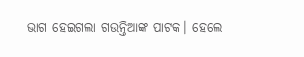ଭାଗ ହେଇଗଲା ଗଉନ୍ତିଆଙ୍କ ପାଟକ। ହେଲେ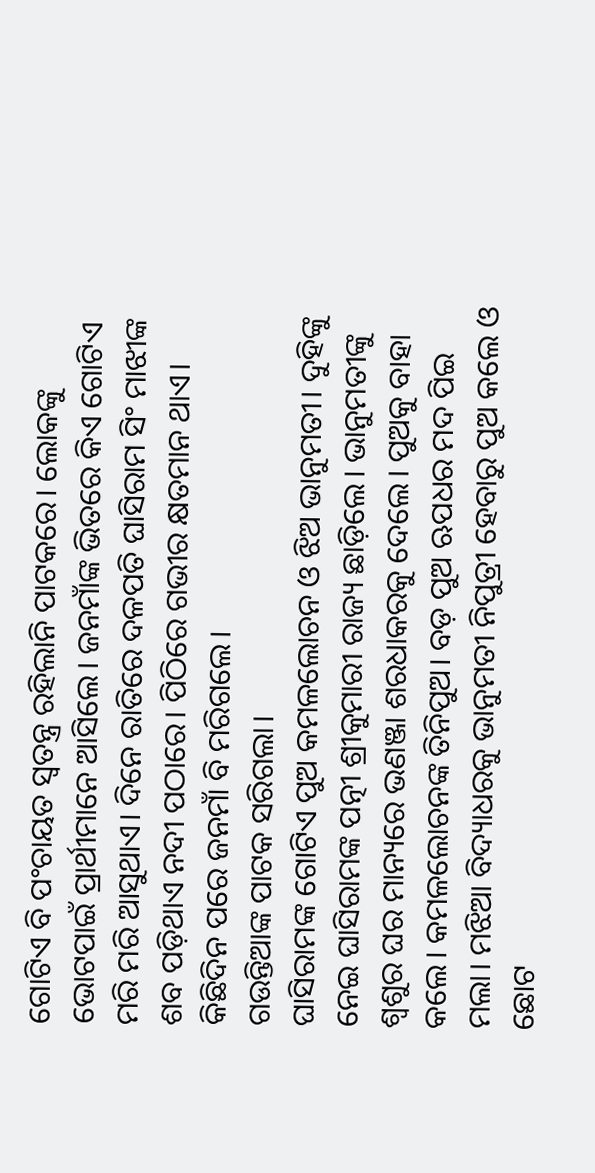ଗୋଟିଏ ବି ପଂଚାୟତ ସ୍ୱତନ୍ତ୍ର ରହିଲାନି ପାଟକରେ। ଲୋକଙ୍କୁ ଭୋଟପାଇଁ ପ୍ରାର୍ଥୀମାନେ ଆସିଲେ। ଜନମାଁଙ୍କ ଭିତରେ କିଏ ଗୋଟିଏ ମରି ମରି ଆସୁଥାଏ। ଦିନେ ରାତିରେ ଦଳପତି ଘାସିରାମ ସିଂ ମାଝୀଙ୍କ ଶବ ପଡ଼ିଥାଏ ନଦୀ ପଠାରେ। ପିଠିରେ ଗଭୀର କ୍ଷତମାନ ଥାଏ। କିଛିଦିନ ପରେ ଜନମାଁ ବି ମରିଗଲେ।
ଗଉନ୍ତିଆଙ୍କ ପାଟକ ସରିଗଲା।
ଘାସିରାମଙ୍କ ଗୋଟିଏ ପୁଅ କମଳଲୋଚନ ଓ ଝିଅ ଭାନୁମତୀ। ଦୁହିଙ୍କୁ ନେଇ ଘାସିରାମଙ୍କ ପତ୍ନୀ ଶ୍ରୀକୁମାରୀ ରାଜ୍ୟ ଛାଡ଼ିଲେ। ଭାନୁମତୀଙ୍କୁ ଶ୍ୱଶୁର ଘର ମାନ୍ୟରେ ଭଣଞ୍ଜା ଶରଧାକରକୁ ଦେଲେ। ପୁଅକୁ ବାହା କଲେ। କମଳଲୋଚନଙ୍କ ତିନିପୁଅ। ବଡ଼ ପୁଅ ଋପଧର ମଦ ପିଇ ମଲା। ମଝିଆ ବିଦ୍ୟାଧରକୁ ଭାନୁମତୀ ନିପୁତ୍ରୀ ହେବାରୁ ପୁଅ କଲେ ଓ ଛୋଟ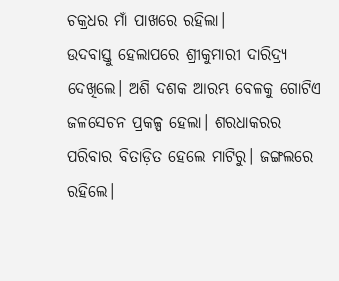ଚକ୍ରଧର ମାଁ ପାଖରେ ରହିଲା।
ଉଦବାସ୍ତୁ ହେଲାପରେ ଶ୍ରୀକୁମାରୀ ଦାରିଦ୍ର୍ୟ ଦେଖିଲେ। ଅଶି ଦଶକ ଆରମ୍ଭ ବେଳକୁ ଗୋଟିଏ ଜଳସେଚନ ପ୍ରକଳ୍ପ ହେଲା। ଶରଧାକରର ପରିବାର ବିତାଡ଼ିତ ହେଲେ ମାଟିରୁ। ଜଙ୍ଗଲରେ ରହିଲେ।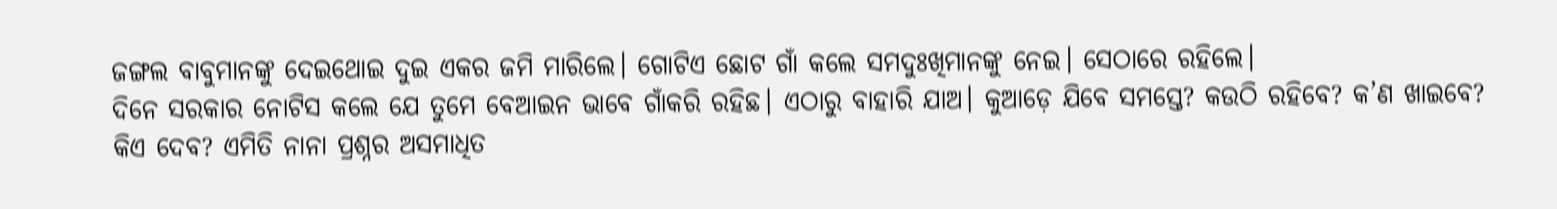ଜଙ୍ଗଲ ବାବୁମାନଙ୍କୁ ଦେଇଥୋଇ ଦୁଇ ଏକର ଜମି ମାରିଲେ। ଗୋଟିଏ ଛୋଟ ଗାଁ କଲେ ସମଦୁଃଖିମାନଙ୍କୁ ନେଇ। ସେଠାରେ ରହିଲେ।
ଦିନେ ସରକାର ନୋଟିସ କଲେ ଯେ ତୁମେ ବେଆଇନ ଭାବେ ଗାଁକରି ରହିଛ। ଏଠାରୁ ବାହାରି ଯାଅ। କୁଆଡ଼େ ଯିବେ ସମସ୍ତେ? କଉଠି ରହିବେ? କ’ଣ ଖାଇବେ? କିଏ ଦେବ? ଏମିତି ନାନା ପ୍ରଶ୍ନର ଅସମାଧିତ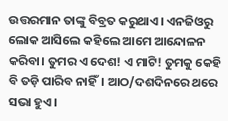ଉତ୍ତରମାନ ତାଙ୍କୁ ବିବ୍ରତ କରୁଥାଏ। ଏନଜିଓରୁ ଲୋକ ଆସିଲେ କହିଲେ ଆମେ ଆନ୍ଦୋଳନ କରିବା। ତୁମର ଏ ଦେଶ! ଏ ମାଟି! ତୁମକୁ କେହି ବି ତଡ଼ି ପାରିବ ନାହିଁ। ଆଠ/ଦଶଦିନରେ ଥରେ ସଭା ହୁଏ।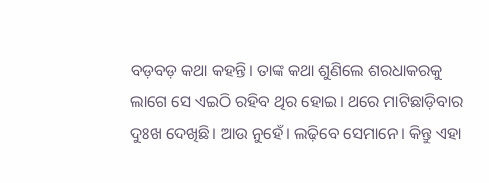ବଡ଼ବଡ଼ କଥା କହନ୍ତି। ତାଙ୍କ କଥା ଶୁଣିଲେ ଶରଧାକରକୁ ଲାଗେ ସେ ଏଇଠି ରହିବ ଥିର ହୋଇ। ଥରେ ମାଟିଛାଡ଼ିବାର ଦୁଃଖ ଦେଖିଛି। ଆଉ ନୁହେଁ। ଲଢ଼ିବେ ସେମାନେ। କିନ୍ତୁ ଏହା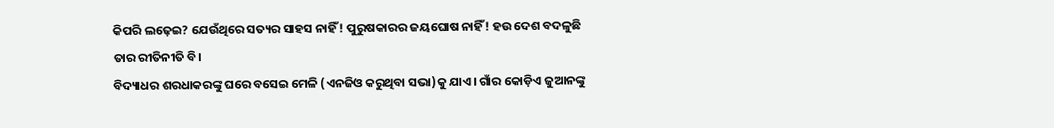କିପରି ଲଢ଼େଇ? ଯେଉଁଥିରେ ସତ୍ୟର ସାହସ ନାହିଁ! ପୁରୁଷକାରର ଜୟଘୋଷ ନାହିଁ! ହଉ ଦେଶ ବଦଳୁଛି ତାର ରୀତିନୀତି ବି।
ବିଦ୍ୟାଧର ଶରଧାକରଙ୍କୁ ଘରେ ବସେଇ ମେଳି (ଏନଜିଓ କରୁଥିବା ସଭା)କୁ ଯାଏ। ଗାଁର କୋଡ଼ିଏ ଜୁଆନଙ୍କୁ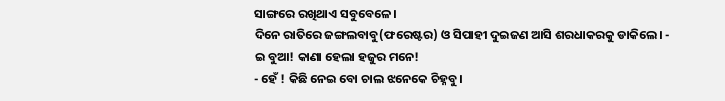ସାଙ୍ଗରେ ରଖିଥାଏ ସବୁବେଳେ।
ଦିନେ ରାତିରେ ଜଙ୍ଗଲବାବୁ(ଫରେଷ୍ଟର) ଓ ସିପାହୀ ଦୁଇଜଣ ଆସି ଶରଧାକରକୁ ଡାକିଲେ। - ଇ ବୁଆ! କାଣା ହେଲା ହଜୁର ମନେ!
- ହେଁ ! କିଛି ନେଇ ବୋ ଚାଲ ଝନେକେ ଚିହ୍ନବୁ।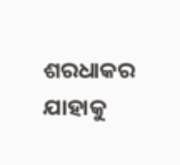ଶରଧାକର ଯାହାକୁ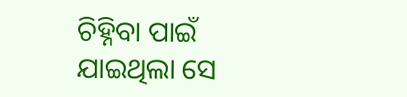ଚିହ୍ନିବା ପାଇଁ ଯାଇଥିଲା ସେ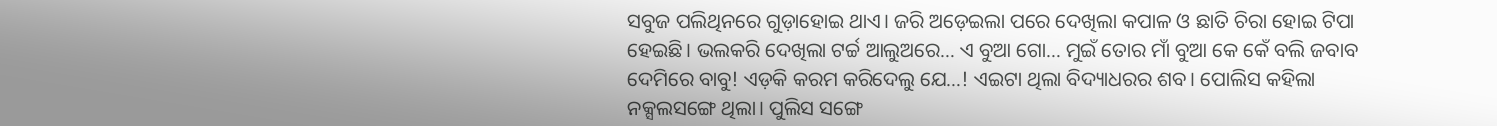ସବୁଜ ପଲିଥିନରେ ଗୁଡ଼ାହୋଇ ଥାଏ। ଜରି ଅଡ଼େଇଲା ପରେ ଦେଖିଲା କପାଳ ଓ ଛାତି ଚିରା ହୋଇ ଟିପା ହେଇଛି। ଭଲକରି ଦେଖିଲା ଟର୍ଚ୍ଚ ଆଲୁଅରେ… ଏ ବୁଆ ଗୋ… ମୁଇଁ ତୋର ମାଁ ବୁଆ କେ କେଁ ବଲି ଜବାବ ଦେମିରେ ବାବୁ! ଏଡ଼କି କରମ କରିଦେଲୁ ଯେ…! ଏଇଟା ଥିଲା ବିଦ୍ୟାଧରର ଶବ। ପୋଲିସ କହିଲା ନକ୍ସଲସଙ୍ଗେ ଥିଲା। ପୁଲିସ ସଙ୍ଗେ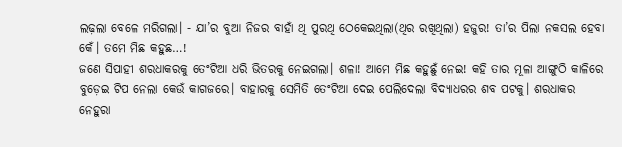ଲଢ଼ଲା ବେଳେ ମରିଗଲା। - ଯା’ର ବୁଆ ନିଜର ବାହାଁ ଥି ପୁରଥି ଠେକେଇଥିଲା(ଥିର ରଖିଥିଲା) ହଜୁର! ତା’ର ପିଲା ନକସଲ ହେବା କେଁ। ତମେ ମିଛ କହୁଛ…!
ଜଣେ ସିପାହୀ ଶରଧାକରକୁ ତେଂଟିଆ ଧରି ଭିତରକୁ ନେଇଗଲା। ଶଳା! ଆମେ ମିଛ କହୁଛୁଁ ନେଇ! କହି ତାର ମୂଳା ଆଙ୍ଗୁଠି କାଳିରେ ବୁଡ଼େଇ ଟିପ ନେଲା କେଉଁ କାଗଜରେ। ବାହାରକୁ ସେମିତି ତେଂଟିଆ ଦେଇ ପେଲିଦେଲା ବିଦ୍ୟାଧରର ଶବ ପଟକୁ। ଶରଧାକର ନେହୁରା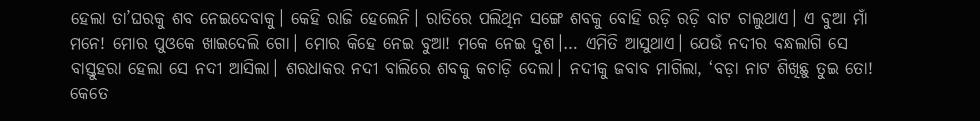ହେଲା ତା’ଘରକୁ ଶବ ନେଇଦେବାକୁ। କେହି ରାଜି ହେଲେନି। ରାତିରେ ପଲିଥିନ ସଙ୍ଗେ ଶବକୁ ବୋହି ରଡ଼ି ରଡ଼ି ବାଟ ଚାଲୁଥାଏ। ଏ ବୁଆ ମାଁ ମନେ! ମୋର ପୁଓକେ ଖାଇଦେଲି ଗୋ। ମୋର କିହେ ନେଇ ବୁଆ! ମକେ ନେଇ ଦୁଶ।… ଏମିତି ଆସୁଥାଏ। ଯେଉଁ ନଦୀର ବନ୍ଧଲାଗି ସେ ବାସ୍ତୁହରା ହେଲା ସେ ନଦୀ ଆସିଲା। ଶରଧାକର ନଦୀ ବାଲିରେ ଶବକୁ କଚାଡ଼ି ଦେଲା। ନଦୀକୁ ଜବାବ ମାଗିଲା, ‘ବଡ଼ା ନାଟ ଶିଖିଛୁ ତୁଇ ତୋ! କେତେ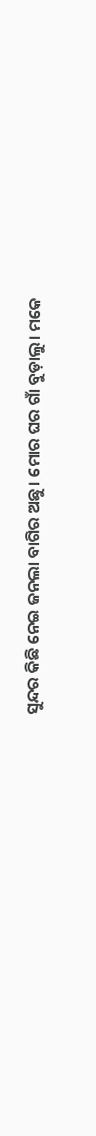ସୁନ୍ଦର କିଛି ନେଇ ଜନଲା ବାଗିର ଅଛୁ। ମୋର ଘର ଗାଁ ବୁଡ଼ାଲୁ। ମକେ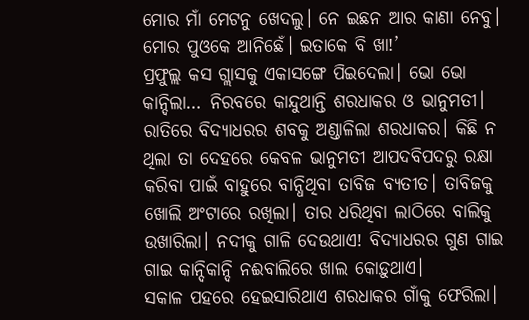ମୋର ମାଁ ମେଟନୁ ଖେଦଲୁ। ନେ ଇଛନ ଆର କାଣା ନେବୁ। ମୋର ପୁଓକେ ଆନିଛେଁ। ଇତାକେ ବି ଖା!’
ପ୍ରଫୁଲ୍ଲ କସ ଗ୍ଲାସକୁ ଏକାସଙ୍ଗେ ପିଇଦେଲା। ଭୋ ଭୋ କାନ୍ଦିଲା… ନିରବରେ କାନ୍ଦୁଥାନ୍ତି ଶରଧାକର ଓ ଭାନୁମତୀ।
ରାତିରେ ବିଦ୍ୟାଧରର ଶବକୁ ଅଣ୍ଡାଳିଲା ଶରଧାକର। କିଛି ନ ଥିଲା ତା ଦେହରେ କେବଳ ଭାନୁମତୀ ଆପଦବିପଦରୁ ରକ୍ଷା କରିବା ପାଇଁ ବାହୁରେ ବାନ୍ଧିଥିବା ତାବିଜ ବ୍ୟତୀତ। ତାବିଜକୁ ଖୋଲି ଅଂଟାରେ ରଖିଲା। ତାର ଧରିଥିବା ଲାଠିରେ ବାଲିକୁ ଉଖାରିଲା। ନଦୀକୁ ଗାଳି ଦେଉଥାଏ! ବିଦ୍ୟାଧରର ଗୁଣ ଗାଇ ଗାଇ କାନ୍ଦିକାନ୍ଦି ନଈବାଲିରେ ଖାଲ କୋଡ଼ୁଥାଏ।
ସକାଳ ପହରେ ହେଇସାରିଥାଏ ଶରଧାକର ଗାଁକୁ ଫେରିଲା।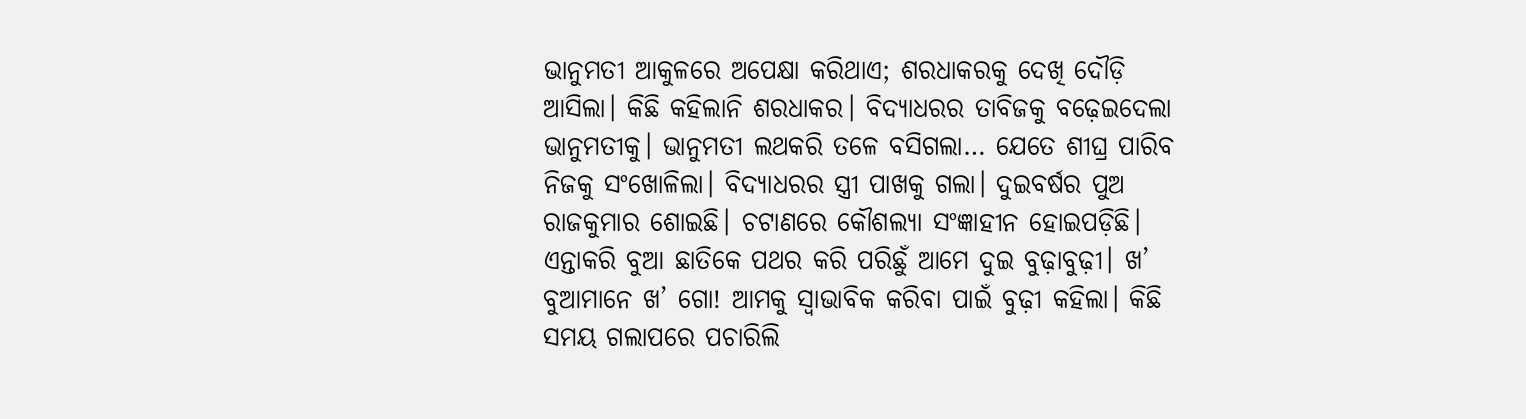ଭାନୁମତୀ ଆକୁଳରେ ଅପେକ୍ଷା କରିଥାଏ; ଶରଧାକରକୁ ଦେଖି ଦୌଡ଼ି ଆସିଲା। କିଛି କହିଲାନି ଶରଧାକର। ବିଦ୍ୟାଧରର ତାବିଜକୁ ବଢ଼େଇଦେଲା ଭାନୁମତୀକୁ। ଭାନୁମତୀ ଲଥକରି ତଳେ ବସିଗଲା… ଯେତେ ଶୀଘ୍ର ପାରିବ ନିଜକୁ ସଂଖୋଳିଲା। ବିଦ୍ୟାଧରର ସ୍ତ୍ରୀ ପାଖକୁ ଗଲା। ଦୁଇବର୍ଷର ପୁଅ ରାଜକୁମାର ଶୋଇଛି। ଚଟାଣରେ କୌଶଲ୍ୟା ସଂଜ୍ଞାହୀନ ହୋଇପଡ଼ିଛି।
ଏନ୍ତାକରି ବୁଆ ଛାତିକେ ପଥର କରି ପରିଛୁଁ ଆମେ ଦୁଇ ବୁଢ଼ାବୁଢ଼ୀ। ଖ’ ବୁଆମାନେ ଖ’ ଗୋ! ଆମକୁ ସ୍ୱାଭାବିକ କରିବା ପାଇଁ ବୁଢ଼ୀ କହିଲା। କିଛି ସମୟ ଗଲାପରେ ପଚାରିଲି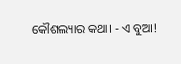କୌଶଲ୍ୟାର କଥା। - ଏ ବୁଆ!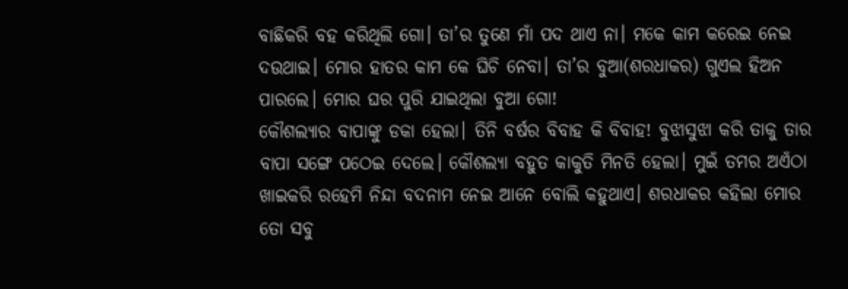ବାଛିକରି ବହ କରିଥିଲି ଗୋ। ତା’ର ତୁଣେ ମାଁ ପଦ ଥାଏ ନା। ମକେ କାମ କରେଇ ନେଇ ଦଉଥାଇ। ମୋର ହାତର କାମ କେ ଘିଚି ନେବା। ତା’ର ବୁଆ(ଶରଧାକର) ଗୁଏଲ ହିଅନ ପାରଲେ। ମୋର ଘର ପୁରି ଯାଇଥିଲା ବୁଆ ଗୋ!
କୌଶଲ୍ୟାର ବାପାଙ୍କୁ ଡକା ହେଲା। ତିନି ବର୍ଷର ବିବାହ କି ବିବାହ! ବୁଝାସୁଝା କରି ତାକୁ ତାର ବାପା ସଙ୍ଗେ ପଠେଇ ଦେଲେ। କୌଶଲ୍ୟା ବହୁତ କାକୁତି ମିନତି ହେଲା। ମୁଇଁ ତମର ଅଏଁଠା ଖାଇକରି ରହେମି ନିନ୍ଦା ବଦନାମ ନେଇ ଆନେ ବୋଲି କହୁଥାଏ। ଶରଧାକର କହିଲା ମୋର ତୋ ସବୁ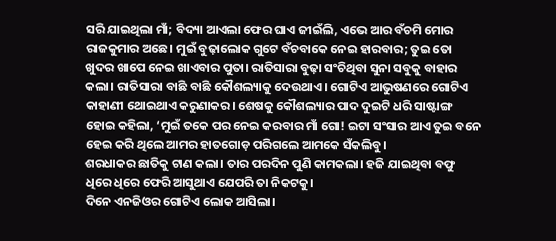ସରି ଯାଇଥିଲା ମାଁ; ବିଦ୍ୟା ଆଏଲା ଫେର ଘାଏ ଜୀଇଁଲି, ଏଭେ ଆର ବଁଚମି ମୋର ରାଜକୁମାର ଅଛେ। ମୁଇଁ ବୁଢ଼ାଲୋକ ଗୁଟେ ବଁଚବାକେ ନେଇ ହାରବାର; ତୁଇ ତୋ ଖୁଦର ଖାପେ ନେଇ ଖାଏବାର ପୁତା। ରାତିସାରା ବୁଢ଼ା ସଂଚିଥିବା ସୁନା ସବୁକୁ ବାହାର କଲା। ରାତିସାରା ବାଛି ବାଛି କୌଶଲ୍ୟାକୁ ଦେଉଥାଏ। ଗୋଟିଏ ଆଭୁଷଣରେ ଗୋଟିଏ କାହାଣୀ ଥୋଇଥାଏ କରୁଣାକର। ଶେଷକୁ କୌଶଲ୍ୟାର ପାଦ ଦୁଇଟି ଧରି ସାଷ୍ଟାଙ୍ଗ ହୋଇ କହିଲା, ‘ମୁଇଁ ତକେ ପର ନେଇ କରବାର ମାଁ ଗୋ! ଇଟା ସଂସାର ଆଏ ତୁଇ ବନେ ହେଇ କରି ଥିଲେ ଆମର ହାତଗୋଡ଼ ପରିଗଲେ ଆମକେ ସଁକଲିବୁ।
ଶରଧାକର ଛାତିକୁ ଟାଣ କଲା। ତାର ପରଦିନ ପୁଣି କାମକଲା। ହଜି ଯାଇଥିବା ବଫୁ ଧିରେ ଧିରେ ଫେରି ଆସୁଥାଏ ଯେପରି ତା ନିକଟକୁ।
ଦିନେ ଏନଜିଓର ଗୋଟିଏ ଲୋକ ଆସିଲା।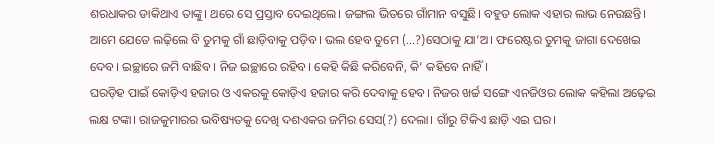ଶରଧାକର ଡାକିଥାଏ ତାଙ୍କୁ। ଥରେ ସେ ପ୍ରସ୍ତାବ ଦେଇଥିଲେ। ଜଙ୍ଗଲ ଭିତରେ ଗାଁମାନ ବସୁଛି। ବହୁତ ଲୋକ ଏହାର ଲାଭ ନେଉଛନ୍ତି। ଆମେ ଯେତେ ଲଢ଼ିଲେ ବି ତୁମକୁ ଗାଁ ଛାଡ଼ିବାକୁ ପଡ଼ିବ। ଭଲ ହେବ ତୁମେ (…?)ସେଠାକୁ ଯା’ଅ। ଫରେଷ୍ଟର ତୁମକୁ ଜାଗା ଦେଖେଇ ଦେବ। ଇଚ୍ଛାରେ ଜମି ବାଛିବ। ନିଜ ଇଚ୍ଛାରେ ରହିବ। କେହି କିଛି କରିବେନି, କି’ କହିବେ ନାହିଁ।
ଘରଡ଼ିହ ପାଇଁ କୋଡ଼ିଏ ହଜାର ଓ ଏକରକୁ କୋଡ଼ିଏ ହଜାର କରି ଦେବାକୁ ହେବ। ନିଜର ଖର୍ଚ୍ଚ ସଙ୍ଗେ ଏନଜିଓର ଲୋକ କହିଲା ଅଢ଼େଇ ଲକ୍ଷ ଟଙ୍କା। ରାଜକୁମାରର ଭବିଷ୍ୟତକୁ ଦେଖି ଦଶଏକର ଜମିର ସେସ(?) ଦେଲା। ଗାଁରୁ ଟିକିଏ ଛାଡ଼ି ଏଇ ଘର।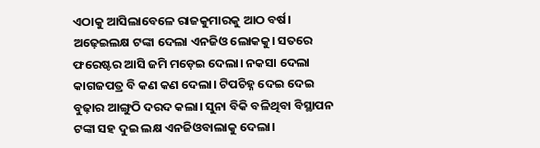ଏଠାକୁ ଆସିଲାବେଳେ ରାଜକୁମାରକୁ ଆଠ ବର୍ଷ। ଅଢ଼େଇଲକ୍ଷ ଟଙ୍କା ଦେଲା ଏନଜିଓ ଲୋକକୁ। ସତରେ ଫରେଷ୍ଟର ଆସି ଜମି ମଡ଼େଇ ଦେଲା। ନକସା ଦେଲା କାଗଜପତ୍ର ବି କଣ କଣ ଦେଲା। ଟିପଚିହ୍ନ ଦେଇ ଦେଇ ବୁଢ଼ାର ଆଙ୍ଗୁଠି ଦରଦ କଲା। ସୁନା ବିକି ବଳିଥିବା ବିସ୍ଥାପନ ଟଙ୍କା ସହ ଦୁଇ ଲକ୍ଷ ଏନଜିଓବାଲାକୁ ଦେଲା।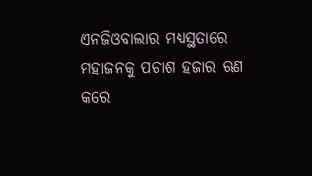ଏନଜିଓବାଲାର ମଧ୍ୟସ୍ଥତାରେ ମହାଜନକୁ ପଚାଶ ହଜାର ଋଣ କରେ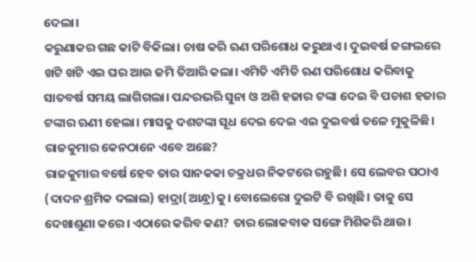ଦେଲା।
କରୁଣାକର ଗଛ କାଟି ବିକିଲା। ଚାଷ କରି ଋଣ ପରିଶୋଧ କରୁଥାଏ। ଦୁଇବର୍ଷ ଜଙ୍ଗଲରେ ଖଟି ଖଟି ଏଇ ଘର ଆଉ ଜମି ତିଆରି କଲା। ଏମିତି ଏମିତି ଋଣ ପରିଶୋଧ କରିବାକୁ ସାତବର୍ଷ ସମୟ ଲାଗିଗଲା। ପନ୍ଦରଭରି ସୁନା ଓ ଅଶି ହଜାର ଟଙ୍କା ଦେଇ ବି ପଚାଶ ହଜାର ଟଙ୍କାର ଋଣୀ ହେଲା। ମାସକୁ ଦଶଟଙ୍କା ସୂଧ ଦେଇ ଦେଇ ଏଇ ଦୁଇବର୍ଷ ତଳେ ମୁକୁଳିଛି।
ରାଜକୁମାର କେନଠାନେ ଏବେ ଅଛେ?
ରାଜକୁମାର ବର୍ଷେ ହେବ ତାର ସାନକକା ଚକ୍ରଧର ନିକଟରେ ରହୁଛି। ସେ ଲେବର ପଠାଏ (ଦାଦନ ଶ୍ରମିକ ଦଲାଲ) ହାଦ୍ରା(ଆନ୍ଧ୍ର)କୁ। ବୋଲେରୋ ଦୁଇଟି ବି ରଖିଛି। ତାକୁ ସେ ଦେଖାଶୁଣା କରେ। ଏଠାରେ କରିବ କଣ? ତାର ଲୋକବାକ ସଙ୍ଗେ ମିଶିକରି ଥାଉ।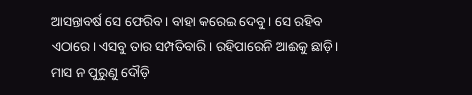ଆସନ୍ତାବର୍ଷ ସେ ଫେରିବ। ବାହା କରେଇ ଦେବୁ। ସେ ରହିବ ଏଠାରେ। ଏସବୁ ତାର ସମ୍ପତିବାରି। ରହିପାରେନି ଆଈକୁ ଛାଡ଼ି। ମାସ ନ ପୁରୁଣୁ ଦୌଡ଼ି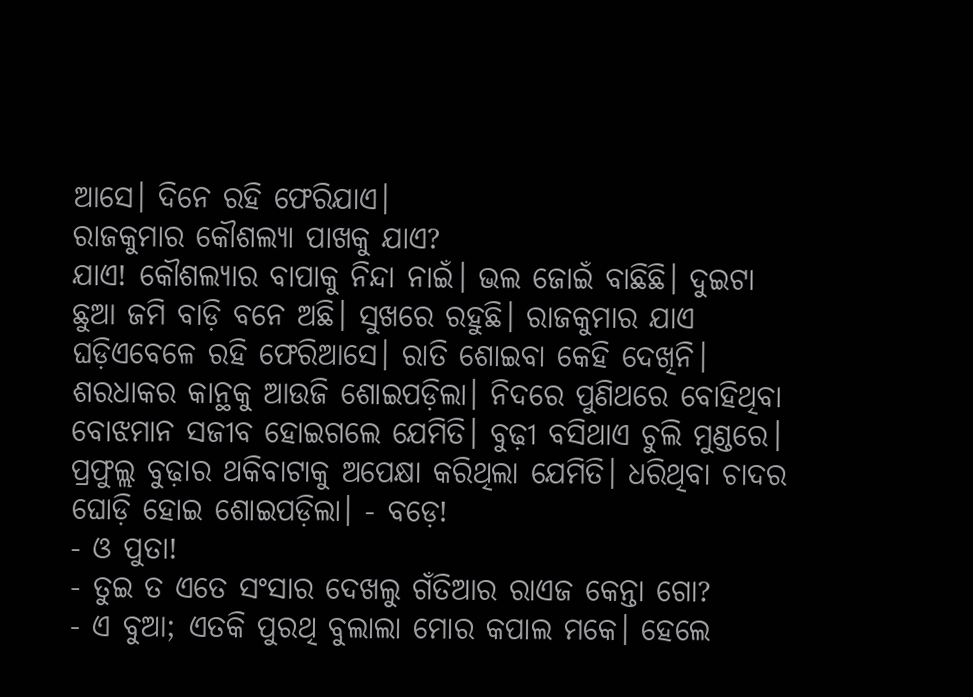ଆସେ। ଦିନେ ରହି ଫେରିଯାଏ।
ରାଜକୁମାର କୌଶଲ୍ୟା ପାଖକୁ ଯାଏ?
ଯାଏ! କୌଶଲ୍ୟାର ବାପାକୁ ନିନ୍ଦା ନାଇଁ। ଭଲ ଜୋଇଁ ବାଛିଛି। ଦୁଇଟା ଛୁଆ ଜମି ବାଡ଼ି ବନେ ଅଛି। ସୁଖରେ ରହୁଛି। ରାଜକୁମାର ଯାଏ ଘଡ଼ିଏବେଳେ ରହି ଫେରିଆସେ। ରାତି ଶୋଇବା କେହି ଦେଖିନି।
ଶରଧାକର କାନ୍ଥକୁ ଆଉଜି ଶୋଇପଡ଼ିଲା। ନିଦରେ ପୁଣିଥରେ ବୋହିଥିବା ବୋଝମାନ ସଜୀବ ହୋଇଗଲେ ଯେମିତି। ବୁଢ଼ୀ ବସିଥାଏ ଚୁଲି ମୁଣ୍ଡରେ। ପ୍ରଫୁଲ୍ଲ ବୁଢ଼ାର ଥକିବାଟାକୁ ଅପେକ୍ଷା କରିଥିଲା ଯେମିତି। ଧରିଥିବା ଚାଦର ଘୋଡ଼ି ହୋଇ ଶୋଇପଡ଼ିଲା। - ବଡ଼େ!
- ଓ ପୁତା!
- ତୁଇ ତ ଏତେ ସଂସାର ଦେଖଲୁ ଗଁତିଆର ରାଏଜ କେନ୍ତା ଗୋ?
- ଏ ବୁଆ; ଏତକି ପୁରଥି ବୁଲାଲା ମୋର କପାଲ ମକେ। ହେଲେ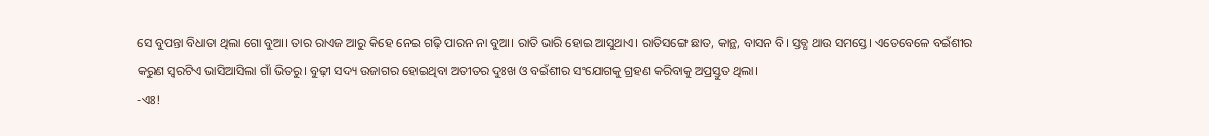ସେ ବୁପନ୍ତା ବିଧାତା ଥିଲା ଗୋ ବୁଆ। ତାର ରାଏଜ ଆରୁ କିହେ ନେଇ ଗଢ଼ି ପାରନ ନା ବୁଆ। ରାତି ଭାରି ହୋଇ ଆସୁଥାଏ। ରାତିସଙ୍ଗେ ଛାତ, କାନ୍ଥ, ବାସନ ବି। ସ୍ତବ୍ଧ ଥାଉ ସମସ୍ତେ। ଏତେବେଳେ ବଇଁଶୀର କରୁଣ ସ୍ୱରଟିଏ ଭାସିଆସିଲା ଗାଁ ଭିତରୁ। ବୁଢ଼ୀ ସଦ୍ୟ ଉଜାଗର ହୋଇଥିବା ଅତୀତର ଦୁଃଖ ଓ ବଇଁଶୀର ସଂଯୋଗକୁ ଗ୍ରହଣ କରିବାକୁ ଅପ୍ରସ୍ତୁତ ଥିଲା।
-ଏଃ!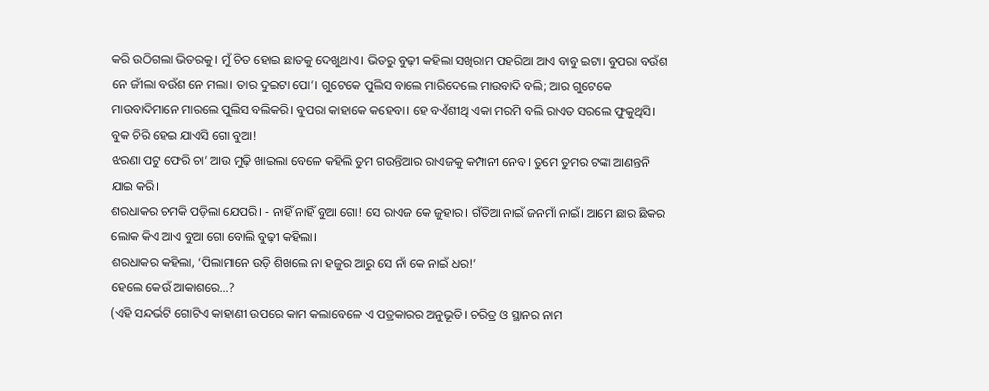କରି ଉଠିଗଲା ଭିତରକୁ। ମୁଁ ଚିତ ହୋଇ ଛାତକୁ ଦେଖୁଥାଏ। ଭିତରୁ ବୁଢ଼ୀ କହିଲା ସଖିରାମ ପହରିଆ ଆଏ ବାବୁ ଇଟା। ବୁପରା ବଉଁଶ ନେ ଜୀଁଲା ବଉଁଶ ନେ ମଲା। ତାର ଦୁଇଟା ପୋ’। ଗୁଟେକେ ପୁଲିସ ବାଲେ ମାରିଦେଲେ ମାଉବାଦି ବଲି; ଆର ଗୁଟେକେ ମାଉବାଦିମାନେ ମାରଲେ ପୁଲିସ ବଲିକରି। ବୁପରା କାହାକେ କହେବା। ହେ ବଏଁଶୀଥି ଏକା ମରମି ବଲି ରାଏତ ସରଲେ ଫୁକୁଥିସି। ବୁକ ଚିରି ହେଇ ଯାଏସି ଗୋ ବୁଆ!
ଝରଣା ପଟୁ ଫେରି ଚା’ ଆଉ ମୁଢ଼ି ଖାଇଲା ବେଳେ କହିଲି ତୁମ ଗଉନ୍ତିଆର ରାଏଜକୁ କମ୍ପାନୀ ନେବ। ତୁମେ ତୁମର ଟଙ୍କା ଆଣନ୍ତନି ଯାଇ କରି।
ଶରଧାକର ଚମକି ପଡ଼ିଲା ଯେପରି। - ନାହିଁ ନାହିଁ ବୁଆ ଗୋ! ସେ ରାଏଜ କେ ଜୁହାର। ଗଁତିଆ ନାଇଁ ଜନମାଁ ନାଇଁ। ଆମେ ଛାର ଛିକର ଲୋକ କିଏ ଆଏ ବୁଆ ଗୋ ବୋଲି ବୁଢ଼ୀ କହିଲା।
ଶରଧାକର କହିଲା, ‘ପିଲାମାନେ ଉଡ଼ି ଶିଖଲେ ନା ହଜୁର ଆରୁ ସେ ନାଁ କେ ନାଇଁ ଧର!’
ହେଲେ କେଉଁ ଆକାଶରେ…?
(ଏହି ସନ୍ଦର୍ଭଟି ଗୋଟିଏ କାହାଣୀ ଉପରେ କାମ କଲାବେଳେ ଏ ପତ୍ରକାରର ଅନୁଭୂତି। ଚରିତ୍ର ଓ ସ୍ଥାନର ନାମ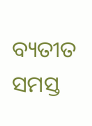ବ୍ୟତୀତ ସମସ୍ତ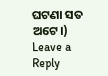ଘଟଣା ସତ ଅଟେ।)
Leave a Reply